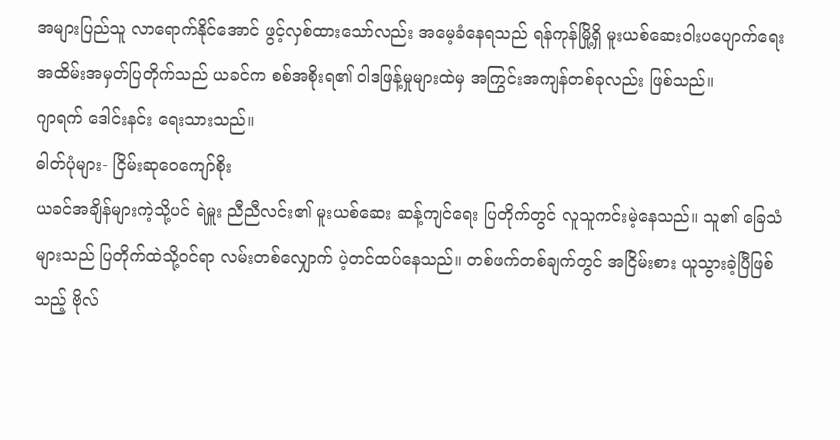အများပြည်သူ လာရောက်နိုင်အောင် ဖွင့်လှစ်ထားသော်လည်း အမေ့ခံနေရသည် ရန်ကုန်မြို့ရှိ မူးယစ်ဆေးဝါးပပျောက်ရေး အထိမ်းအမှတ်ပြတိုက်သည် ယခင်က စစ်အစိုးရ၏ ဝါဒဖြန့်မှုများထဲမှ အကြွင်းအကျန်တစ်ခုလည်း ဖြစ်သည်။
ဂျာရက် ဒေါင်းနင်း ရေးသားသည်။
ဓါတ်ပုံများ- ငြိမ်းဆုဝေကျော်စိုး
ယခင်အချိန်များကဲ့သို့ပင် ရဲမှူး ညီညီလင်း၏ မူးယစ်ဆေး ဆန့်ကျင်ရေး ပြတိုက်တွင် လူသူကင်းမဲ့နေသည်။ သူ၏ ခြေသံများသည် ပြတိုက်ထဲသို့ဝင်ရာ လမ်းတစ်လျှောက် ပဲ့တင်ထပ်နေသည်။ တစ်ဖက်တစ်ချက်တွင် အငြိမ်းစား ယူသွားခဲ့ပြီဖြစ်သည့် ဗိုလ်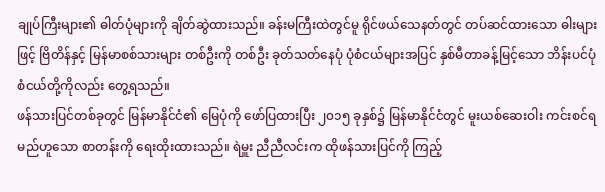ချုပ်ကြီးများ၏ ဓါတ်ပုံများကို ချိတ်ဆွဲထားသည်။ ခန်းမကြီးထဲတွင်မူ ရိုင်ဖယ်သေနတ်တွင် တပ်ဆင်ထားသော ဓါးများဖြင့် ဗြိတိန်နှင့် မြန်မာစစ်သားများ တစ်ဦးကို တစ်ဦး ခုတ်သတ်နေပုံ ပုံစံငယ်များအပြင် နှစ်မီတာခန့်မြင့်သော ဘိန်းပင်ပုံစံငယ်တို့ကိုလည်း တွေ့ရသည်။
ဖန်သားပြင်တစ်ခုတွင် မြန်မာနိုင်ငံ၏ မြေပုံကို ဖော်ပြထားပြီး ၂၀၁၅ ခုနှစ်၌ မြန်မာနိုင်ငံတွင် မူးယစ်ဆေးဝါး ကင်းစင်ရမည်ဟူသော စာတန်းကို ရေးထိုးထားသည်။ ရဲမှူး ညီညီလင်းက ထိုဖန်သားပြင်ကို ကြည့်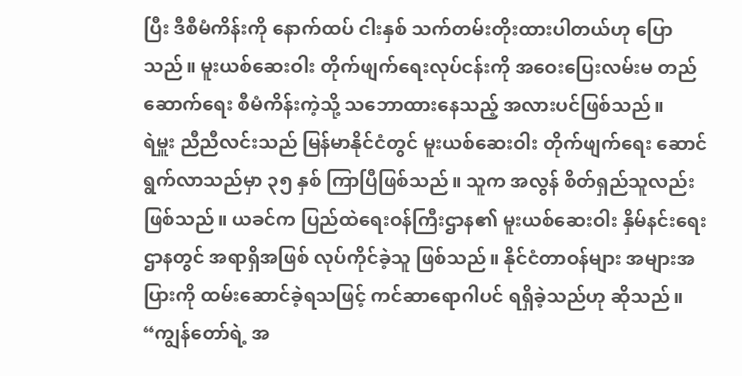ပြီး ဒီစီမံကိန်းကို နောက်ထပ် ငါးနှစ် သက်တမ်းတိုးထားပါတယ်ဟု ပြောသည်။ မူးယစ်ဆေးဝါး တိုက်ဖျက်ရေးလုပ်ငန်းကို အဝေးပြေးလမ်းမ တည်ဆောက်ရေး စီမံကိန်းကဲ့သို့ သဘောထားနေသည့် အလားပင်ဖြစ်သည်။
ရဲမှူး ညီညီလင်းသည် မြန်မာနိုင်ငံတွင် မူးယစ်ဆေးဝါး တိုက်ဖျက်ရေး ဆောင်ရွက်လာသည်မှာ ၃၅ နှစ် ကြာပြီဖြစ်သည်။ သူက အလွန် စိတ်ရှည်သူလည်း ဖြစ်သည်။ ယခင်က ပြည်ထဲရေးဝန်ကြီးဌာန၏ မူးယစ်ဆေးဝါး နှိမ်နင်းရေးဌာနတွင် အရာရှိအဖြစ် လုပ်ကိုင်ခဲ့သူ ဖြစ်သည်။ နိုင်ငံတာဝန်များ အများအပြားကို ထမ်းဆောင်ခဲ့ရသဖြင့် ကင်ဆာရောဂါပင် ရရှိခဲ့သည်ဟု ဆိုသည်။
“ကျွန်တော်ရဲ့ အ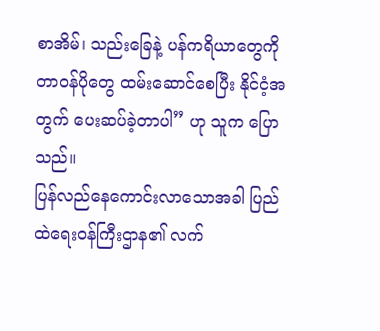စာအိမ်၊ သည်းခြေနဲ့ ပန်ကရိယာတွေကို တာဝန်ပိုတွေ ထမ်းဆောင်စေပြီး နိုင်ငံ့အတွက် ပေးဆပ်ခဲ့တာပါ” ဟု သူက ပြောသည်။
ပြန်လည်နေကောင်းလာသောအခါ ပြည်ထဲရေးဝန်ကြီးဌာန၏ လက်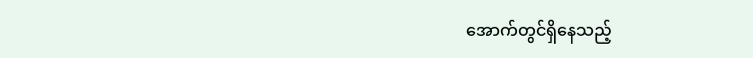အောက်တွင်ရှိနေသည့်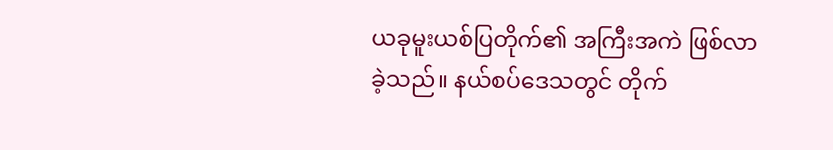ယခုမူးယစ်ပြတိုက်၏ အကြီးအကဲ ဖြစ်လာခဲ့သည်။ နယ်စပ်ဒေသတွင် တိုက်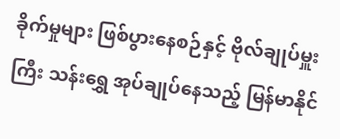ခိုက်မှုများ ဖြစ်ပွားနေစဉ်နှင့် ဗိုလ်ချုပ်မှူးကြီး သန်းရွှေ အုပ်ချုပ်နေသည့် မြန်မာနိုင်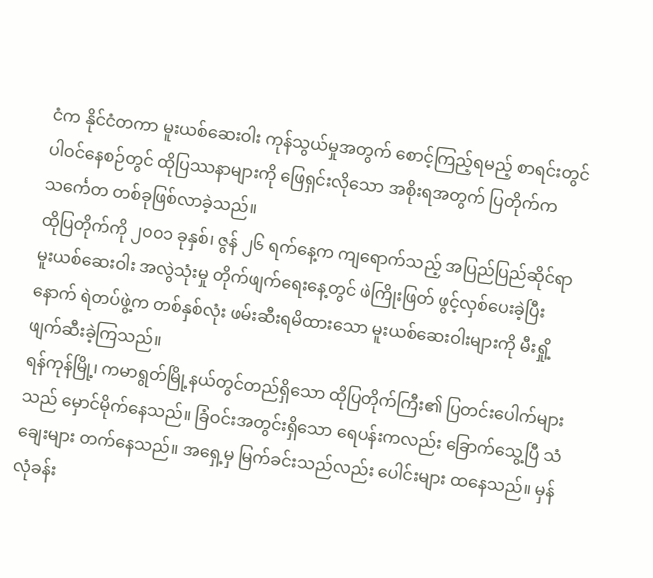ငံက နိုင်ငံတကာ မူးယစ်ဆေးဝါး ကုန်သွယ်မှုအတွက် စောင့်ကြည့်ရမည့် စာရင်းတွင် ပါဝင်နေစဉ်တွင် ထိုပြဿနာများကို ဖြေရှင်းလိုသော အစိုးရအတွက် ပြတိုက်က သင်္ကေတ တစ်ခုဖြစ်လာခဲ့သည်။
ထိုပြတိုက်ကို ၂၀၀၁ ခုနှစ်၊ ဇွန် ၂၆ ရက်နေ့က ကျရောက်သည့် အပြည်ပြည်ဆိုင်ရာ မူးယစ်ဆေးဝါး အလွဲသုံးမှု တိုက်ဖျက်ရေးနေ့တွင် ဖဲကြိုးဖြတ် ဖွင့်လှစ်ပေးခဲ့ပြီးနောက် ရဲတပ်ဖွဲ့က တစ်နှစ်လုံး ဖမ်းဆီးရမိထားသော မူးယစ်ဆေးဝါးများကို မီးရှို့ဖျက်ဆီးခဲ့ကြသည်။
ရန်ကုန်မြို့၊ ကမာရွတ်မြို့နယ်တွင်တည်ရှိသော ထိုပြတိုက်ကြီး၏ ပြတင်းပေါက်များသည် မှောင်မိုက်နေသည်။ ခြံဝင်းအတွင်းရှိသော ရေပန်းကလည်း ခြောက်သွေ့ပြီ သံချေးများ တက်နေသည်။ အရှေ့မှ မြက်ခင်းသည်လည်း ပေါင်းများ ထနေသည်။ မှန်လုံခန်း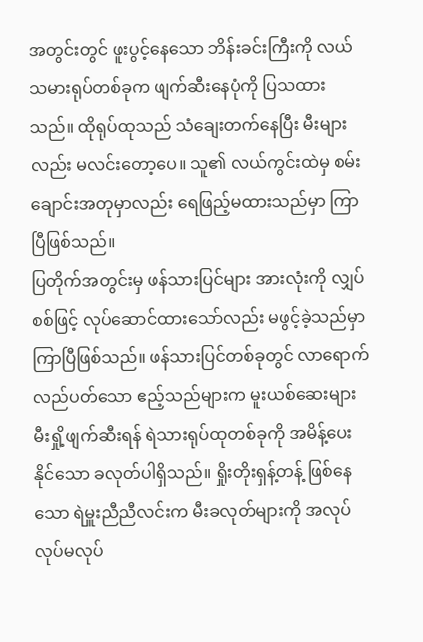အတွင်းတွင် ဖူးပွင့်နေသော ဘိန်းခင်းကြီးကို လယ်သမားရုပ်တစ်ခုက ဖျက်ဆီးနေပုံကို ပြသထားသည်။ ထိုရုပ်ထုသည် သံချေးတက်နေပြီး မီးများလည်း မလင်းတော့ပေ။ သူ၏ လယ်ကွင်းထဲမှ စမ်းချောင်းအတုမှာလည်း ရေဖြည့်မထားသည်မှာ ကြာပြီဖြစ်သည်။
ပြတိုက်အတွင်းမှ ဖန်သားပြင်များ အားလုံးကို လျှပ်စစ်ဖြင့် လုပ်ဆောင်ထားသော်လည်း မဖွင့်ခဲ့သည်မှာ ကြာပြီဖြစ်သည်။ ဖန်သားပြင်တစ်ခုတွင် လာရောက်လည်ပတ်သော ဧည့်သည်များက မူးယစ်ဆေးများ မီးရှို့ဖျက်ဆီးရန် ရဲသားရုပ်ထုတစ်ခုကို အမိန့်ပေးနိုင်သော ခလုတ်ပါရှိသည်။ ရှိုးတိုးရှန့်တန့် ဖြစ်နေသော ရဲမှူးညီညီလင်းက မီးခလုတ်များကို အလုပ် လုပ်မလုပ်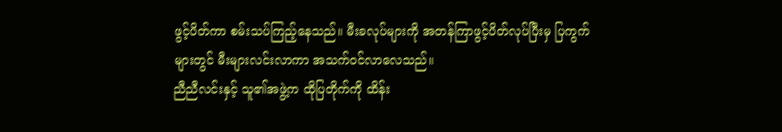ဖွင့်ပိတ်ကာ စမ်းသပ်ကြည့်နေသည်။ မီးခလုပ်များကို အတန်ကြာဖွင့်ပိတ်လုပ်ပြီးမှ ပြကွက်များတွင် မီးများလင်းလာကာ အသက်ဝင်လာလေသည်။
ညီညီလင်းနှင့် သူ၏အဖွဲ့က ထိုပြတိုက်ကို ထိန်း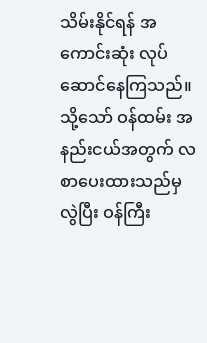သိမ်းနိုင်ရန် အကောင်းဆုံး လုပ်ဆောင်နေကြသည်။ သို့သော် ဝန်ထမ်း အနည်းငယ်အတွက် လစာပေးထားသည်မှလွဲပြီး ဝန်ကြီး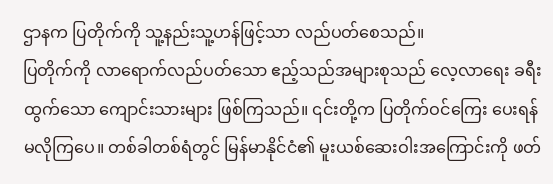ဌာနက ပြတိုက်ကို သူ့နည်းသူ့ဟန်ဖြင့်သာ လည်ပတ်စေသည်။
ပြတိုက်ကို လာရောက်လည်ပတ်သော ဧည့်သည်အများစုသည် လေ့လာရေး ခရီးထွက်သော ကျောင်းသားများ ဖြစ်ကြသည်။ ၎င်းတို့က ပြတိုက်ဝင်ကြေး ပေးရန်မလိုကြပေ။ တစ်ခါတစ်ရံတွင် မြန်မာနိုင်ငံ၏ မူးယစ်ဆေးဝါးအကြောင်းကို ဖတ်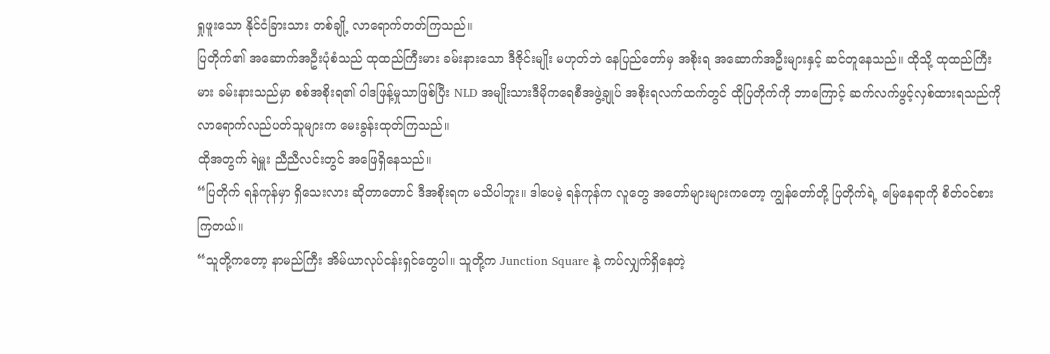ရှုဖူးသော နိုင်ငံခြားသား တစ်ချို့ လာရောက်တတ်ကြသည်။
ပြတိုက်၏ အဆောက်အဦးပုံစံသည် ထုထည်ကြီးမား ခမ်းနားသော ဒီဇိုင်းမျိုး မဟုတ်ဘဲ နေပြည်တော်မှ အစိုးရ အဆောက်အဦးများနှင့် ဆင်တူနေသည်။ ထိုသို့ ထုထည်ကြီးမား ခမ်းနားသည်မှာ စစ်အစိုးရ၏ ဝါဒဖြန့်မှုသာဖြစ်ပြီး NLD အမျိုးသားဒီမိုကရေစီအဖွဲ့ချုပ် အစိုးရလက်ထက်တွင် ထိုပြတိုက်ကို ဘာကြောင့် ဆက်လက်ဖွင့်လှစ်ထားရသည်ကို လာရောက်လည်ပတ်သူများက မေးခွန်းထုတ်ကြသည်။
ထိုအတွက် ရဲမှူး ညီညီလင်းတွင် အဖြေရှိနေသည်။
“ပြတိုက် ရန်ကုန်မှာ ရှိသေးလား ဆိုတာတောင် ဒီအစိုးရက မသိပါဘူး။ ဒါပေမဲ့ ရန်ကုန်က လူတွေ အတော်များများကတော့ ကျွန်တော်တို့ ပြတိုက်ရဲ့ မြေနေရာကို စိတ်ဝင်စားကြတယ်။
“သူတို့ကတော့ နာမည်ကြီး အိမ်ယာလုပ်ငန်းရှင်တွေပါ။ သူတို့က Junction Square နဲ့ ကပ်လျှက်ရှိနေတဲ့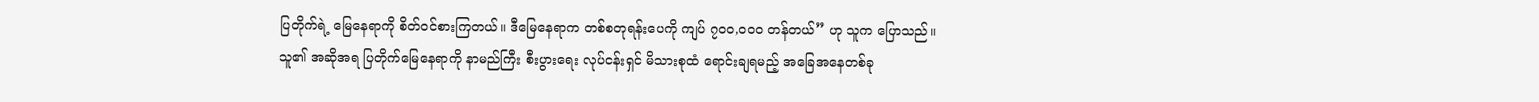ပြတိုက်ရဲ့ မြေနေရာကို စိတ်ဝင်စားကြတယ်။ ဒီမြေနေရာက တစ်စတုရန်းပေကို ကျပ် ၇၀၀,၀၀၀ တန်တယ်” ဟု သူက ပြောသည်။
သူ၏ အဆိုအရ ပြတိုက်မြေနေရာကို နာမည်ကြီး စီးပွားရေး လုပ်ငန်းရှင် မိသားစုထံ ရောင်းချရမည့် အခြေအနေတစ်ခု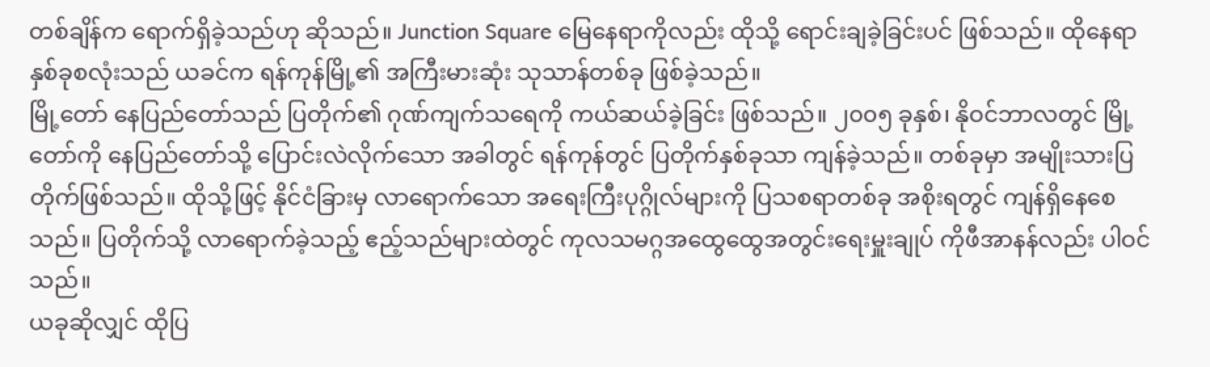တစ်ချိန်က ရောက်ရှိခဲ့သည်ဟု ဆိုသည်။ Junction Square မြေနေရာကိုလည်း ထိုသို့ ရောင်းချခဲ့ခြင်းပင် ဖြစ်သည်။ ထိုနေရာ နှစ်ခုစလုံးသည် ယခင်က ရန်ကုန်မြို့၏ အကြီးမားဆုံး သုသာန်တစ်ခု ဖြစ်ခဲ့သည်။
မြို့တော် နေပြည်တော်သည် ပြတိုက်၏ ဂုဏ်ကျက်သရေကို ကယ်ဆယ်ခဲ့ခြင်း ဖြစ်သည်။ ၂၀၀၅ ခုနှစ်၊ နိုဝင်ဘာလတွင် မြို့တော်ကို နေပြည်တော်သို့ ပြောင်းလဲလိုက်သော အခါတွင် ရန်ကုန်တွင် ပြတိုက်နှစ်ခုသာ ကျန်ခဲ့သည်။ တစ်ခုမှာ အမျိုးသားပြတိုက်ဖြစ်သည်။ ထိုသို့ဖြင့် နိုင်ငံခြားမှ လာရောက်သော အရေးကြီးပုဂ္ဂိုလ်များကို ပြသစရာတစ်ခု အစိုးရတွင် ကျန်ရှိနေစေသည်။ ပြတိုက်သို့ လာရောက်ခဲ့သည့် ဧည့်သည်များထဲတွင် ကုလသမဂ္ဂအထွေထွေအတွင်းရေးမှူးချုပ် ကိုဖီအာနန်လည်း ပါဝင်သည်။
ယခုဆိုလျှင် ထိုပြ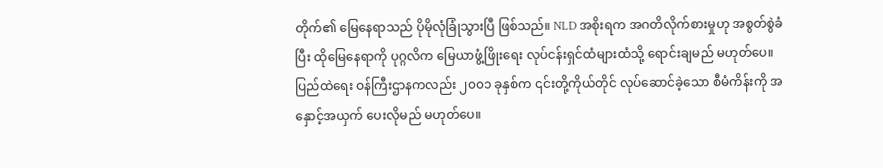တိုက်၏ မြေနေရာသည် ပိုမိုလုံခြုံသွားပြီ ဖြစ်သည်။ NLD အစိုးရက အဂတိလိုက်စားမှုဟု အစွတ်စွဲခံပြီး ထိုမြေနေရာကို ပုဂ္ဂလိက မြေယာဖွံ့ဖြိုးရေး လုပ်ငန်းရှင်ထံများထံသို့ ရောင်းချမည် မဟုတ်ပေ။ ပြည်ထဲရေး ဝန်ကြီးဌာနကလည်း ၂၀၀၁ ခုနှစ်က ၎င်းတို့ကိုယ်တိုင် လုပ်ဆောင်ခဲ့သော စီမံကိန်းကို အနှောင့်အယှက် ပေးလိုမည် မဟုတ်ပေ။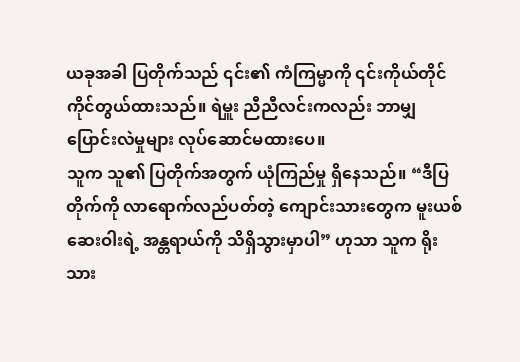ယခုအခါ ပြတိုက်သည် ၎င်း၏ ကံကြမ္မာကို ၎င်းကိုယ်တိုင် ကိုင်တွယ်ထားသည်။ ရဲမှူး ညီညီလင်းကလည်း ဘာမျှ ပြောင်းလဲမှုများ လုပ်ဆောင်မထားပေ။
သူက သူ၏ ပြတိုက်အတွက် ယုံကြည်မှု ရှိနေသည်။ “ဒီပြတိုက်ကို လာရောက်လည်ပတ်တဲ့ ကျောင်းသားတွေက မူးယစ်ဆေးဝါးရဲ့ အန္တရာယ်ကို သိရှိသွားမှာပါ” ဟုသာ သူက ရိုးသား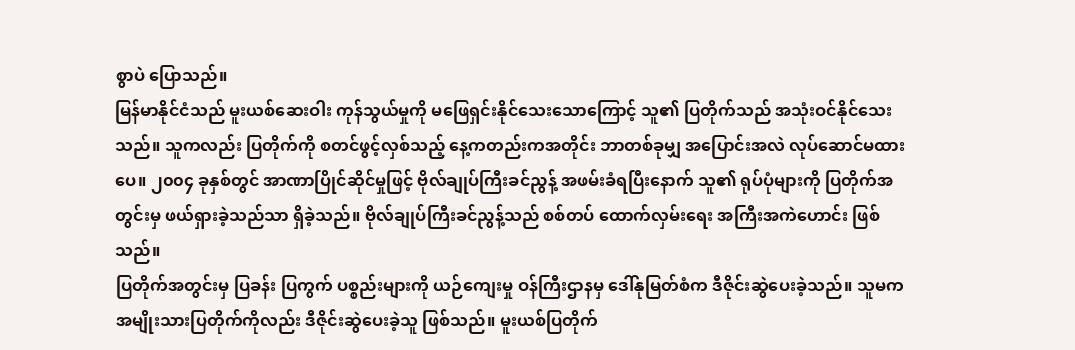စွာပဲ ပြောသည်။
မြန်မာနိုင်ငံသည် မူးယစ်ဆေးဝါး ကုန်သွယ်မှုကို မဖြေရှင်းနိုင်သေးသောကြောင့် သူ၏ ပြတိုက်သည် အသုံးဝင်နိုင်သေးသည်။ သူကလည်း ပြတိုက်ကို စတင်ဖွင့်လှစ်သည့် နေ့ကတည်းကအတိုင်း ဘာတစ်ခုမျှ အပြောင်းအလဲ လုပ်ဆောင်မထားပေ။ ၂၀၀၄ ခုနှစ်တွင် အာဏာပြိုင်ဆိုင်မှုဖြင့် ဗိုလ်ချုပ်ကြီးခင်ညွန့် အဖမ်းခံရပြီးနောက် သူ၏ ရုပ်ပုံများကို ပြတိုက်အတွင်းမှ ဖယ်ရှားခဲ့သည်သာ ရှိခဲ့သည်။ ဗိုလ်ချုပ်ကြီးခင်ညွန့်သည် စစ်တပ် ထောက်လှမ်းရေး အကြီးအကဲဟောင်း ဖြစ်သည်။
ပြတိုက်အတွင်းမှ ပြခန်း ပြကွက် ပစ္စည်းများကို ယဉ်ကျေးမှု ဝန်ကြီးဌာနမှ ဒေါ်နုမြတ်စံက ဒီဇိုင်းဆွဲပေးခဲ့သည်။ သူမက အမျိုးသားပြတိုက်ကိုလည်း ဒီဇိုင်းဆွဲပေးခဲ့သူ ဖြစ်သည်။ မူးယစ်ပြတိုက်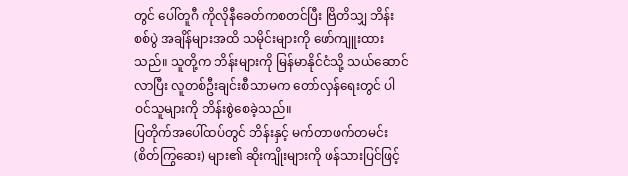တွင် ပေါ်တူဂီ ကိုလိုနီခေတ်ကစတင်ပြီး ဗြိတိသျှ ဘိန်းစစ်ပွဲ အချိန်များအထိ သမိုင်းများကို ဖော်ကျူးထားသည်။ သူတို့က ဘိန်းများကို မြန်မာနိုင်ငံသို့ သယ်ဆောင်လာပြီး လူတစ်ဦးချင်းစီသာမက တော်လှန်ရေးတွင် ပါဝင်သူများကို ဘိန်းစွဲစေခဲ့သည်။
ပြတိုက်အပေါ်ထပ်တွင် ဘိန်းနှင့် မက်တာဖက်တမင်း (စိတ်ကြွဆေး) များ၏ ဆိုးကျိုးများကို ဖန်သားပြင်ဖြင့်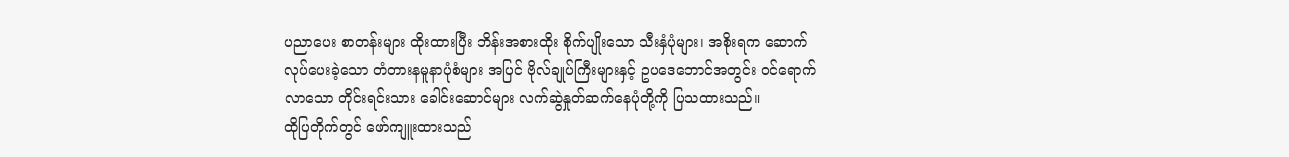ပညာပေး စာတန်းများ ထိုးထားပြီး ဘိန်းအစားထိုး စိုက်ပျိုးသော သီးနှံပုံများ၊ အစိုးရက ဆောက်လုပ်ပေးခဲ့သော တံတားနမူနာပုံစံများ အပြင် ဗိုလ်ချုပ်ကြီးများနှင့် ဥပဒေဘောင်အတွင်း ဝင်ရောက်လာသော တိုင်းရင်းသား ခေါင်းဆောင်များ လက်ဆွဲနှုတ်ဆက်နေပုံတို့ကို ပြသထားသည်။
ထိုပြတိုက်တွင် ဖော်ကျူးထားသည်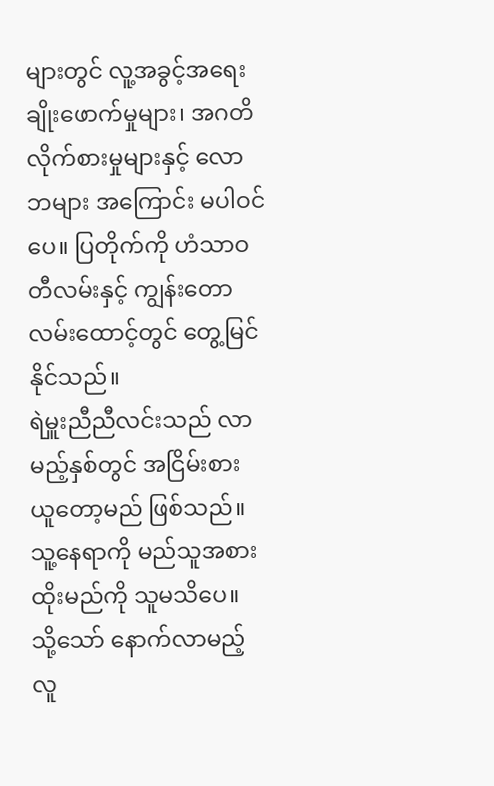များတွင် လူ့အခွင့်အရေး ချိုးဖောက်မှုများ၊ အဂတိလိုက်စားမှုများနှင့် လောဘများ အကြောင်း မပါဝင်ပေ။ ပြတိုက်ကို ဟံသာဝတီလမ်းနှင့် ကျွန်းတောလမ်းထောင့်တွင် တွေ့မြင်နိုင်သည်။
ရဲမှူးညီညီလင်းသည် လာမည့်နှစ်တွင် အငြိမ်းစား ယူတော့မည် ဖြစ်သည်။ သူ့နေရာကို မည်သူအစားထိုးမည်ကို သူမသိပေ။ သို့သော် နောက်လာမည့် လူ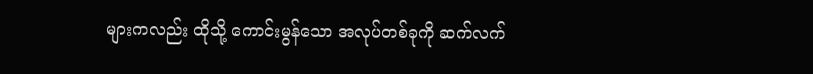များကလည်း ထိုသို့ ကောင်းမွန်သော အလုပ်တစ်ခုကို ဆက်လက်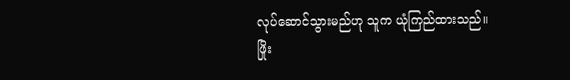လုပ်ဆောင်သွားမည်ဟု သူက ယုံကြည်ထားသည်။
ဖြိုး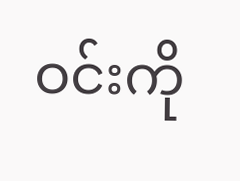ဝင်းကို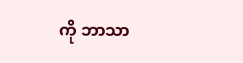ကို ဘာသာ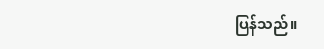ပြန်သည်။